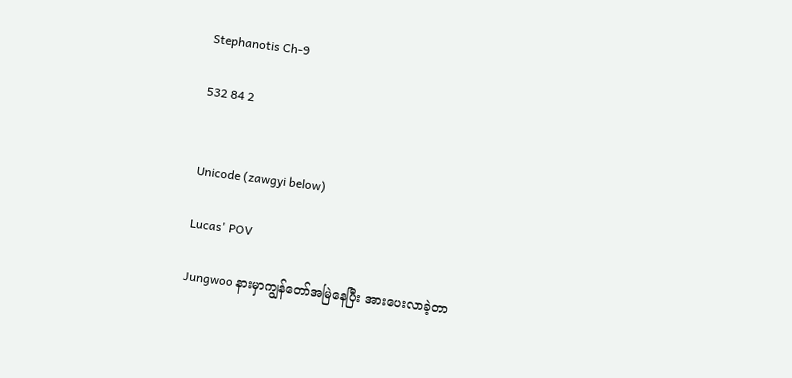Stephanotis Ch-9

532 84 2


Unicode (zawgyi below)

Lucas' POV

Jungwoo နားမှာကျွန်တော်အမြဲနေပြီး အားပေးလာခဲ့တာ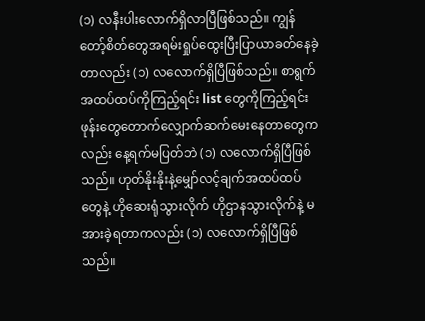(၁) လနီးပါးလောက်ရှိလာပြီဖြစ်သည်။ ကျွန်တော့်စိတ်တွေအရမ်းရှုပ်ထွေးပြီးပြာယာခတ်နေခဲ့တာလည်း (၁) လလောက်ရှိပြီဖြစ်သည်။ စာရွက်အထပ်ထပ်ကိုကြည့်ရင်း list တွေကိုကြည့်ရင်း ဖုန်းတွေတောက်လျှောက်ဆက်မေးနေတာတွေကလည်း နေ့ရက်မပြတ်ဘဲ (၁) လလောက်ရှိပြီဖြစ်သည်။ ဟုတ်နိုးနိုးနဲ့မျှော်လင့်ချက်အထပ်ထပ်တွေနဲ့ ဟိုဆေးရုံသွားလိုက် ဟိုဌာနသွားလိုက်နဲ့ မအားခဲ့ရတာကလည်း (၁) လလောက်ရှိပြီဖြစ်သည်။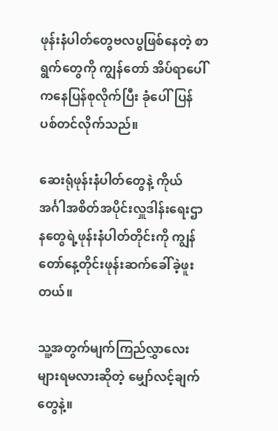ဖုန်းနံပါတ်တွေဗလပွဖြစ်နေတဲ့ စာရွက်တွေကို ကျွန်တော် အိပ်ရာပေါ်ကနေပြန်စုလိုက်ပြီး ခုံပေါ်ပြန်ပစ်တင်လိုက်သည်။

ဆေးရုံဖုန်းနံပါတ်တွေနဲ့ ကိုယ်အင်္ဂါအစိတ်အပိုင်းလှူဒါန်းရေးဌာနတွေရဲ့ဖုန်းနံပါတ်တိုင်းကို ကျွန်တော်နေ့တိုင်းဖုန်းဆက်ခေါ်ခဲ့ဖူးတယ်။

သူ့အတွက်မျက်ကြည်လွှာလေးများရမလားဆိုတဲ့ မျှော်လင့်ချက်တွေနဲ့။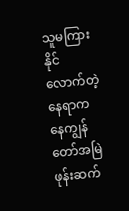သူမကြားနိုင်လောက်တဲ့နေရာကနေကျွန်တော်အမြဲဖုန်းဆက်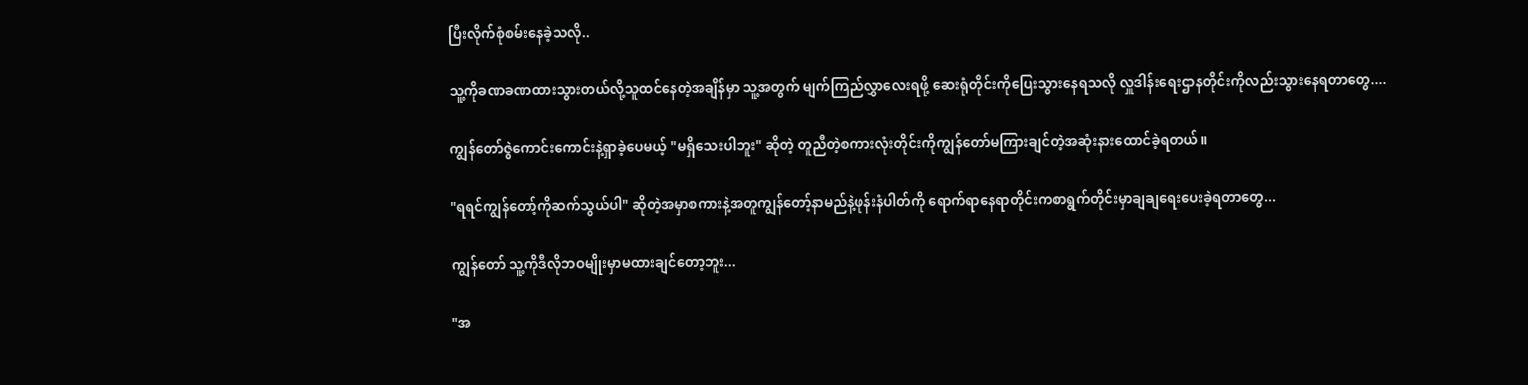ပြီးလိုက်စုံစမ်းနေခဲ့သလို..

သူ့ကိုခဏခဏထားသွားတယ်လို့သူထင်နေတဲ့အချိန်မှာ သူ့အတွက် မျက်ကြည်လွှာလေးရဖို့ ဆေးရုံတိုင်းကိုပြေးသွားနေရသလို လှူဒါန်းရေးဌာနတိုင်းကိုလည်းသွားနေရတာတွေ....

ကျွန်တော်ဇွဲကောင်းကောင်းနဲ့ရှာခဲ့ပေမယ့် "မရှိသေးပါဘူး" ဆိုတဲ့ တူညီတဲ့စကားလုံးတိုင်းကိုကျွန်တော်မကြားချင်တဲ့အဆုံးနားထောင်ခဲ့ရတယ်။

"ရရင်ကျွန်တော့်ကိုဆက်သွယ်ပါ" ဆိုတဲ့အမှာစကားနဲ့အတူကျွန်တော့်နာမည်နဲ့ဖုန်းနံပါတ်ကို ရောက်ရာနေရာတိုင်းကစာရွက်တိုင်းမှာချချရေးပေးခဲ့ရတာတွေ...

ကျွန်တော် သူ့ကိုဒီလိုဘဝမျိုးမှာမထားချင်တော့ဘူး...

"အ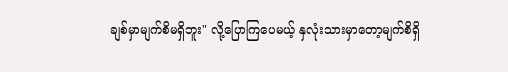ချစ်မှာမျက်စိမရှိဘူး" လို့ပြောကြပေမယ့် နှလုံးသားမှာတော့မျက်စိရှိ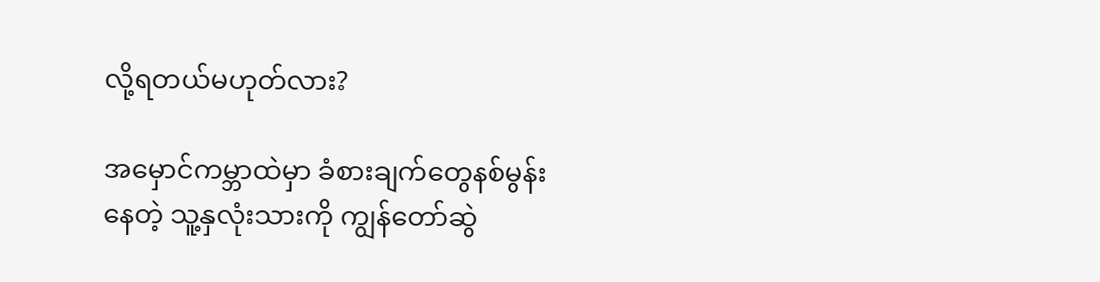လို့ရတယ်မဟုတ်လား?

အမှောင်ကမ္ဘာထဲမှာ ခံစားချက်တွေနစ်မွန်းနေတဲ့ သူ့နှလုံးသားကို ကျွန်တော်ဆွဲ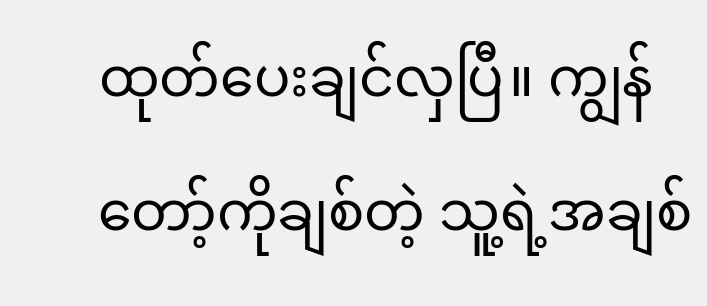ထုတ်ပေးချင်လှပြီ။ ကျွန်တော့်ကိုချစ်တဲ့ သူ့ရဲ့အချစ်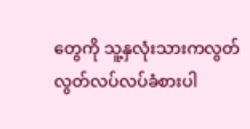တွေကို သူ့နှလုံးသားကလွတ်လွတ်လပ်လပ်ခံစားပါ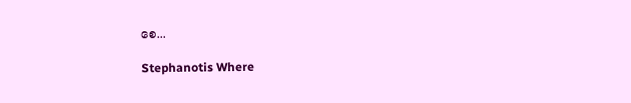စေ...

Stephanotis Where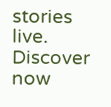stories live. Discover now